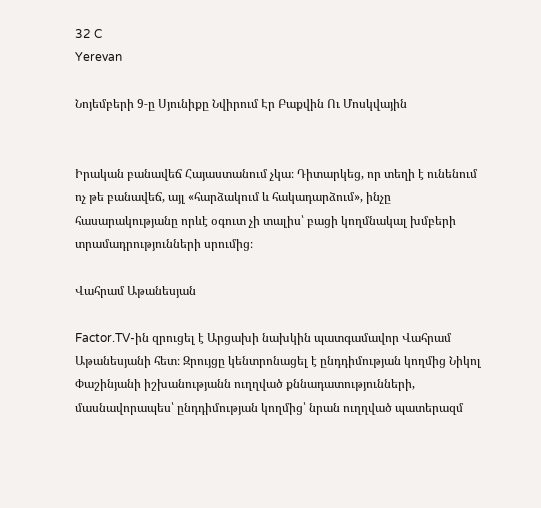32 C
Yerevan

Նոյեմբերի 9‑ը Սյունիքը Նվիրում Էր Բաքվին Ու Մոսկվային


Իրական բանավեճ Հայաստանում չկա։ Դիտարկեց, որ տեղի է ունենում ոչ թե բանավեճ, այլ «հարձակում և հակադարձում», ինչը հասարակությանը որևէ օգուտ չի տալիս՝ բացի կողմնակալ խմբերի տրամադրությունների սրումից։

Վահրամ Աթանեսյան

Factor.TV-ին զրուցել է Արցախի նախկին պատգամավոր Վահրամ Աթանեսյանի հետ։ Զրույցը կենտրոնացել է ընդդիմության կողմից Նիկոլ Փաշինյանի իշխանությանն ուղղված քննադատությունների, մասնավորապես՝ ընդդիմության կողմից՝ նրան ուղղված պատերազմ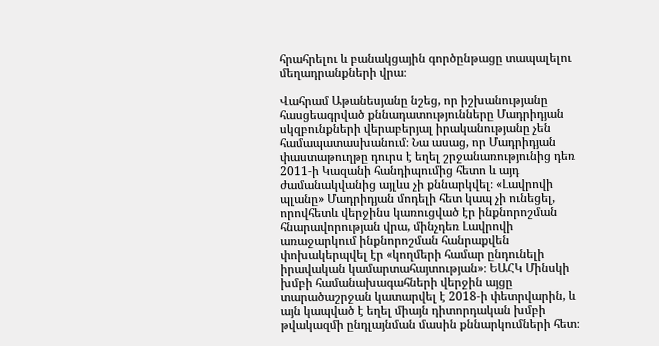հրահրելու և բանակցային գործընթացը տապալելու մեղադրանքների վրա։

Վահրամ Աթանեսյանը նշեց, որ իշխանությանը հասցեագրված քննադատությունները Մադրիդյան սկզբունքների վերաբերյալ իրականությանը չեն համապատասխանում։ Նա ասաց, որ Մադրիդյան փաստաթուղթը դուրս է եղել շրջանառությունից դեռ 2011‑ի Կազանի հանդիպումից հետո և այդ ժամանակվանից այլևս չի քննարկվել։ «Լավրովի պլանը» Մադրիդյան մոդելի հետ կապ չի ունեցել, որովհետև վերջինս կառուցված էր ինքնորոշման հնարավորության վրա, մինչդեռ Լավրովի առաջարկում ինքնորոշման հանրաքվեն փոխակերպվել էր «կողմերի համար ընդունելի իրավական կամարտահայտության»։ ԵԱՀԿ Մինսկի խմբի համանախագահների վերջին այցը տարածաշրջան կատարվել է 2018‑ի փետրվարին, և այն կապված է եղել միայն դիտորդական խմբի թվակազմի ընդլայնման մասին քննարկումների հետ։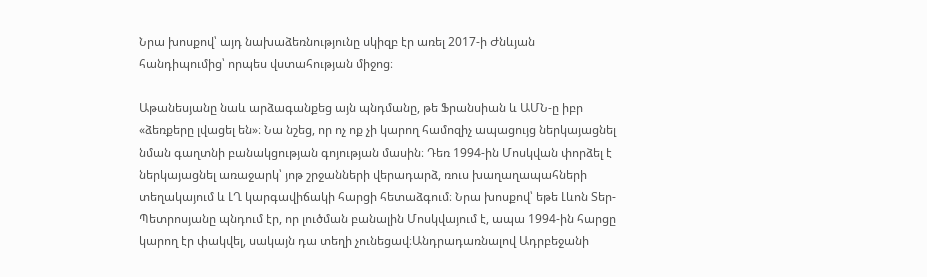Նրա խոսքով՝ այդ նախաձեռնությունը սկիզբ էր առել 2017‑ի Ժնևյան հանդիպումից՝ որպես վստահության միջոց։

Աթանեսյանը նաև արձագանքեց այն պնդմանը, թե Ֆրանսիան և ԱՄՆ‑ը իբր «ձեռքերը լվացել են»։ Նա նշեց, որ ոչ ոք չի կարող համոզիչ ապացույց ներկայացնել նման գաղտնի բանակցության գոյության մասին։ Դեռ 1994-ին Մոսկվան փորձել է ներկայացնել առաջարկ՝ յոթ շրջանների վերադարձ, ռուս խաղաղապահների տեղակայում և ԼՂ կարգավիճակի հարցի հետաձգում։ Նրա խոսքով՝ եթե Լևոն Տեր-Պետրոսյանը պնդում էր, որ լուծման բանալին Մոսկվայում է, ապա 1994-ին հարցը կարող էր փակվել, սակայն դա տեղի չունեցավ։Անդրադառնալով Ադրբեջանի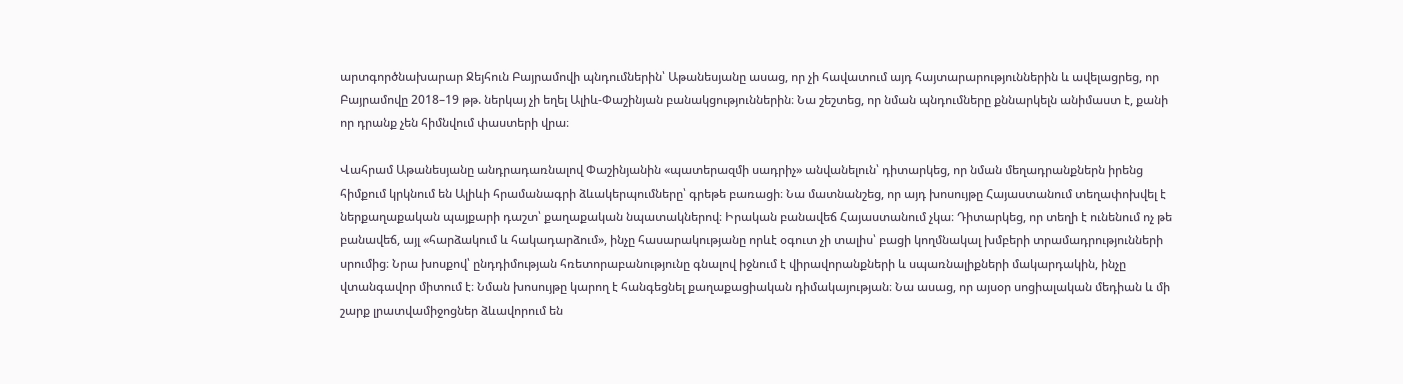արտգործնախարար Ջեյհուն Բայրամովի պնդումներին՝ Աթանեսյանը ասաց, որ չի հավատում այդ հայտարարություններին և ավելացրեց, որ Բայրամովը 2018–19 թթ. ներկայ չի եղել Ալիև-Փաշինյան բանակցություններին։ Նա շեշտեց, որ նման պնդումները քննարկելն անիմաստ է, քանի որ դրանք չեն հիմնվում փաստերի վրա։

Վահրամ Աթանեսյանը անդրադառնալով Փաշինյանին «պատերազմի սադրիչ» անվանելուն՝ դիտարկեց, որ նման մեղադրանքներն իրենց հիմքում կրկնում են Ալիևի հրամանագրի ձևակերպումները՝ գրեթե բառացի։ Նա մատնանշեց, որ այդ խոսույթը Հայաստանում տեղափոխվել է ներքաղաքական պայքարի դաշտ՝ քաղաքական նպատակներով։ Իրական բանավեճ Հայաստանում չկա։ Դիտարկեց, որ տեղի է ունենում ոչ թե բանավեճ, այլ «հարձակում և հակադարձում», ինչը հասարակությանը որևէ օգուտ չի տալիս՝ բացի կողմնակալ խմբերի տրամադրությունների սրումից։ Նրա խոսքով՝ ընդդիմության հռետորաբանությունը գնալով իջնում է վիրավորանքների և սպառնալիքների մակարդակին, ինչը վտանգավոր միտում է։ Նման խոսույթը կարող է հանգեցնել քաղաքացիական դիմակայության։ Նա ասաց, որ այսօր սոցիալական մեդիան և մի շարք լրատվամիջոցներ ձևավորում են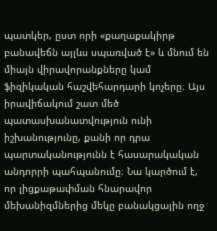պատկեր, ըստ որի «քաղաքակիրթ բանավեճն այլևս սպառված է» և մնում են միայն վիրավորանքները կամ ֆիզիկական հաշվեհարդարի կոչերը։ Այս իրավիճակում շատ մեծ պատասխանատվություն ունի իշխանությունը, քանի որ դրա պարտականությունն է հասարակական անդորրի պահպանումը։ Նա կարծում է, որ լիցքաթափման հնարավոր մեխանիզմներից մեկը բանակցային ողջ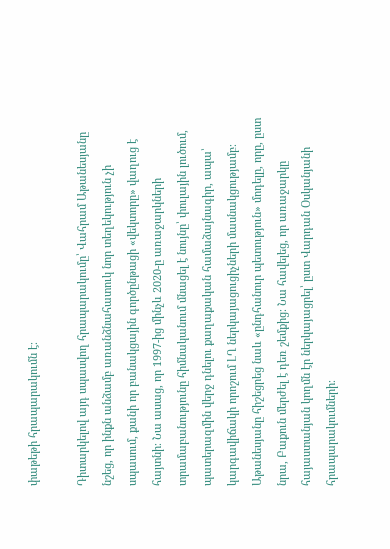փաթեթի հրապարակումն է։

Դիտարկելով այդ սպասվող հրապարակումը՝ Վահրամ Աթանեսյանը նշեց, որ ինքն անձամբ առանձնահատուկ նոր տեղեկություն չի սպասում, քանի որ բանակցային գործընթացի «վեկտորը» վաղուց է հայտնի։ Նա ասաց, որ 1997-ից մինչև 2020‑ը առաջարկների տրամաբանությունը հիմնականում մնացել է նույնը՝ փուլային լուծում, պատերազմին վերջ դնելու քաղաքական համաձայնագիր, ապա՝ կարգավիճակի որոշում ԼՂ ներկայացուցիչների մասնակցությամբ։ Աթանեսյանը հիշեցրեց նաև «ընդհանուր պետություն» մոդելը, որը, ըստ նրա, Բաքուն մերժել է դեռ շեմքից։ Նա հավելեց, որ առաջարկը հայաստանյան կողմն էր ներկայացրել՝ ըստ Վարդան Օսկանյանի հրապարակումների։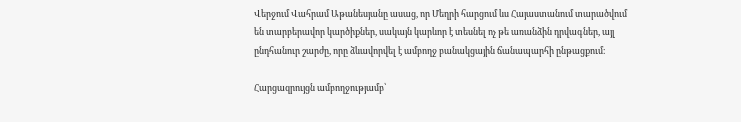Վերջում Վահրամ Աթանեսյանը ասաց, որ Մեղրի հարցում ևս Հայաստանում տարածվում են տարբերավոր կարծիքներ, սակայն կարևոր է տեսնել ոչ թե առանձին դրվագներ, այլ ընդհանուր շարժը, որը ձևավորվել է ամբողջ բանակցային ճանապարհի ընթացքում։

Հարցազրույցն ամբողջությամբ՝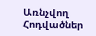Առնչվող Հոդվածներ